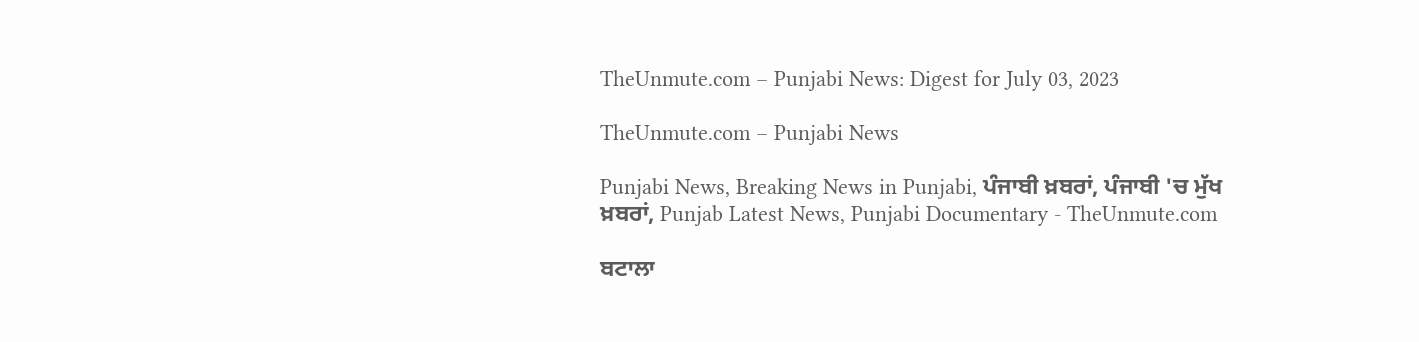TheUnmute.com – Punjabi News: Digest for July 03, 2023

TheUnmute.com – Punjabi News

Punjabi News, Breaking News in Punjabi, ਪੰਜਾਬੀ ਖ਼ਬਰਾਂ, ਪੰਜਾਬੀ 'ਚ ਮੁੱਖ ਖ਼ਬਰਾਂ, Punjab Latest News, Punjabi Documentary - TheUnmute.com

ਬਟਾਲਾ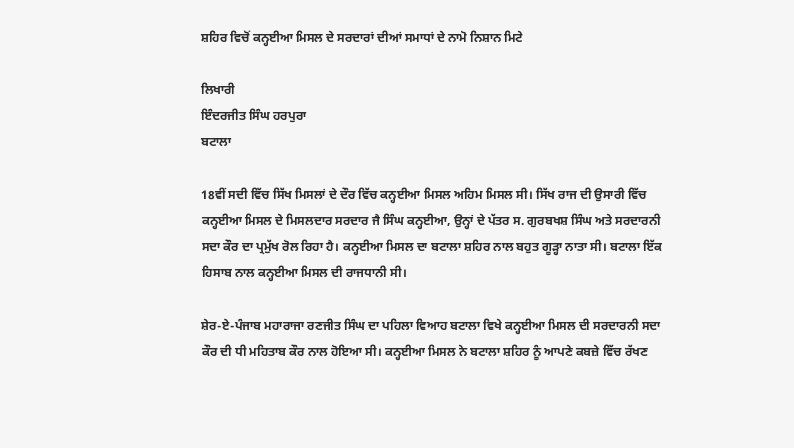ਸ਼ਹਿਰ ਵਿਚੋਂ ਕਨ੍ਹਈਆ ਮਿਸਲ ਦੇ ਸਰਦਾਰਾਂ ਦੀਆਂ ਸਮਾਧਾਂ ਦੇ ਨਾਮੋ ਨਿਸ਼ਾਨ ਮਿਟੇ

ਲਿਖਾਰੀ
ਇੰਦਰਜੀਤ ਸਿੰਘ ਹਰਪੁਰਾ
ਬਟਾਲਾ

18ਵੀਂ ਸਦੀ ਵਿੱਚ ਸਿੱਖ ਮਿਸਲਾਂ ਦੇ ਦੌਰ ਵਿੱਚ ਕਨ੍ਹਈਆ ਮਿਸਲ ਅਹਿਮ ਮਿਸਲ ਸੀ। ਸਿੱਖ ਰਾਜ ਦੀ ਉਸਾਰੀ ਵਿੱਚ ਕਨ੍ਹਈਆ ਮਿਸਲ ਦੇ ਮਿਸਲਦਾਰ ਸਰਦਾਰ ਜੈ ਸਿੰਘ ਕਨ੍ਹਈਆ, ਉਨ੍ਹਾਂ ਦੇ ਪੱਤਰ ਸ. ਗੁਰਬਖਸ਼ ਸਿੰਘ ਅਤੇ ਸਰਦਾਰਨੀ ਸਦਾ ਕੌਰ ਦਾ ਪ੍ਰਮੁੱਖ ਰੋਲ ਰਿਹਾ ਹੈ। ਕਨ੍ਹਈਆ ਮਿਸਲ ਦਾ ਬਟਾਲਾ ਸ਼ਹਿਰ ਨਾਲ ਬਹੁਤ ਗੂੜ੍ਹਾ ਨਾਤਾ ਸੀ। ਬਟਾਲਾ ਇੱਕ ਹਿਸਾਬ ਨਾਲ ਕਨ੍ਹਈਆ ਮਿਸਲ ਦੀ ਰਾਜਧਾਨੀ ਸੀ।

ਸ਼ੇਰ-ਏ-ਪੰਜਾਬ ਮਹਾਰਾਜਾ ਰਣਜੀਤ ਸਿੰਘ ਦਾ ਪਹਿਲਾ ਵਿਆਹ ਬਟਾਲਾ ਵਿਖੇ ਕਨ੍ਹਈਆ ਮਿਸਲ ਦੀ ਸਰਦਾਰਨੀ ਸਦਾ ਕੌਰ ਦੀ ਧੀ ਮਹਿਤਾਬ ਕੌਰ ਨਾਲ ਹੋਇਆ ਸੀ। ਕਨ੍ਹਈਆ ਮਿਸਲ ਨੇ ਬਟਾਲਾ ਸ਼ਹਿਰ ਨੂੰ ਆਪਣੇ ਕਬਜ਼ੇ ਵਿੱਚ ਰੱਖਣ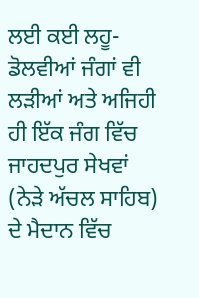ਲਈ ਕਈ ਲਹੂ-ਡੋਲਵੀਆਂ ਜੰਗਾਂ ਵੀ ਲੜੀਆਂ ਅਤੇ ਅਜਿਹੀ ਹੀ ਇੱਕ ਜੰਗ ਵਿੱਚ ਜਾਹਦਪੁਰ ਸੇਖਵਾਂ (ਨੇੜੇ ਅੱਚਲ ਸਾਹਿਬ) ਦੇ ਮੈਦਾਨ ਵਿੱਚ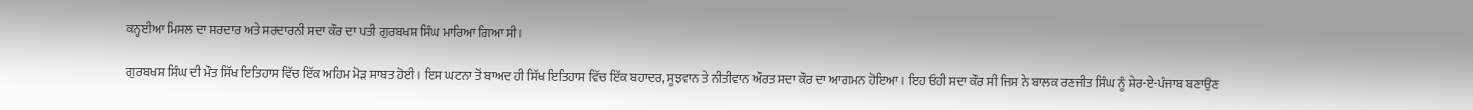ਕਨ੍ਹਈਆ ਮਿਸਲ ਦਾ ਸਰਦਾਰ ਅਤੇ ਸਰਦਾਰਨੀ ਸਦਾ ਕੌਰ ਦਾ ਪਤੀ ਗੁਰਬਖਸ਼ ਸਿੰਘ ਮਾਰਿਆ ਗਿਆ ਸੀ।

ਗੁਰਬਖਸ਼ ਸਿੰਘ ਦੀ ਮੌਤ ਸਿੱਖ ਇਤਿਹਾਸ ਵਿੱਚ ਇੱਕ ਅਹਿਮ ਮੋੜ ਸਾਬਤ ਹੋਈ। ਇਸ ਘਟਨਾ ਤੋਂ ਬਾਅਦ ਹੀ ਸਿੱਖ ਇਤਿਹਾਸ ਵਿੱਚ ਇੱਕ ਬਹਾਦਰ, ਸੂਝਵਾਨ ਤੇ ਨੀਤੀਵਾਨ ਔਰਤ ਸਦਾ ਕੌਰ ਦਾ ਆਗਮਨ ਹੋਇਆ। ਇਹ ਓਹੀ ਸਦਾ ਕੌਰ ਸੀ ਜਿਸ ਨੇ ਬਾਲਕ ਰਣਜੀਤ ਸਿੰਘ ਨੂੰ ਸ਼ੇਰ-ਏ-ਪੰਜਾਬ ਬਣਾਉਣ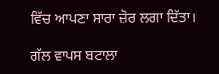ਵਿੱਚ ਆਪਣਾ ਸਾਰਾ ਜ਼ੋਰ ਲਗਾ ਦਿੱਤਾ।

ਗੱਲ ਵਾਪਸ ਬਟਾਲਾ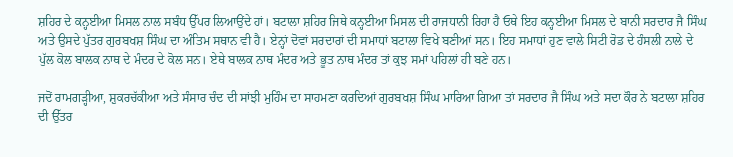ਸ਼ਹਿਰ ਦੇ ਕਨ੍ਹਈਆ ਮਿਸਲ ਨਾਲ ਸਬੰਧ ਉੱਪਰ ਲਿਆਉਂਦੇ ਹਾਂ। ਬਟਾਲਾ ਸ਼ਹਿਰ ਜਿਥੇ ਕਨ੍ਹਈਆ ਮਿਸਲ ਦੀ ਰਾਜਧਾਨੀ ਰਿਹਾ ਹੈ ਓਥੇ ਇਹ ਕਨ੍ਹਈਆ ਮਿਸਲ ਦੇ ਬਾਨੀ ਸਰਦਾਰ ਜੈ ਸਿੰਘ ਅਤੇ ਉਸਦੇ ਪੁੱਤਰ ਗੁਰਬਖਸ਼ ਸਿੰਘ ਦਾ ਅੰਤਿਮ ਸਥਾਨ ਵੀ ਹੈ। ਏਨ੍ਹਾਂ ਦੋਵਾਂ ਸਰਦਾਰਾਂ ਦੀ ਸਮਾਧਾਂ ਬਟਾਲਾ ਵਿਖੇ ਬਣੀਆਂ ਸਨ। ਇਹ ਸਮਾਧਾਂ ਹੁਣ ਵਾਲੇ ਸਿਟੀ ਰੋਡ ਦੇ ਹੰਸਲੀ ਨਾਲੇ ਦੇ ਪੁੱਲ ਕੋਲ ਬਾਲਕ ਨਾਥ ਦੇ ਮੰਦਰ ਦੇ ਕੋਲ ਸਨ। ਏਥੇ ਬਾਲਕ ਨਾਥ ਮੰਦਰ ਅਤੇ ਭੂਤ ਨਾਥ ਮੰਦਰ ਤਾਂ ਕੁਝ ਸਮਾਂ ਪਹਿਲਾਂ ਹੀ ਬਣੇ ਹਨ।

ਜਦੋਂ ਰਾਮਗੜ੍ਹੀਆ, ਸ਼ੁਕਰਚੱਕੀਆ ਅਤੇ ਸੰਸਾਰ ਚੰਦ ਦੀ ਸਾਂਝੀ ਮੁਹਿੰਮ ਦਾ ਸਾਹਮਣਾ ਕਰਦਿਆਂ ਗੁਰਬਖਸ਼ ਸਿੰਘ ਮਾਰਿਆ ਗਿਆ ਤਾਂ ਸਰਦਾਰ ਜੈ ਸਿੰਘ ਅਤੇ ਸਦਾ ਕੌਰ ਨੇ ਬਟਾਲਾ ਸ਼ਹਿਰ ਦੀ ਉੱਤਰ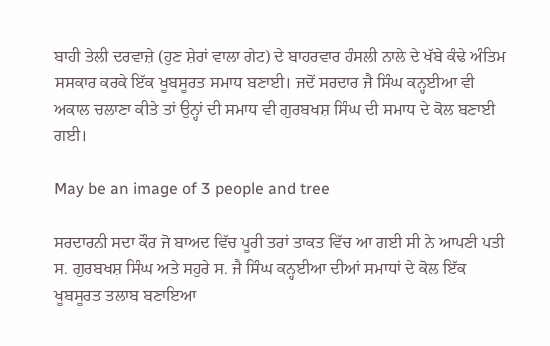ਬਾਹੀ ਤੇਲੀ ਦਰਵਾਜ਼ੇ (ਹੁਣ ਸ਼ੇਰਾਂ ਵਾਲਾ ਗੇਟ) ਦੇ ਬਾਹਰਵਾਰ ਹੰਸਲੀ ਨਾਲੇ ਦੇ ਖੱਬੇ ਕੰਢੇ ਅੰਤਿਮ ਸਸਕਾਰ ਕਰਕੇ ਇੱਕ ਖੂਬਸੂਰਤ ਸਮਾਧ ਬਣਾਈ। ਜਦੋਂ ਸਰਦਾਰ ਜੈ ਸਿੰਘ ਕਨ੍ਹਈਆ ਵੀ ਅਕਾਲ ਚਲਾਣਾ ਕੀਤੇ ਤਾਂ ਉਨ੍ਹਾਂ ਦੀ ਸਮਾਧ ਵੀ ਗੁਰਬਖਸ਼ ਸਿੰਘ ਦੀ ਸਮਾਧ ਦੇ ਕੋਲ ਬਣਾਈ ਗਈ।

May be an image of 3 people and tree

ਸਰਦਾਰਨੀ ਸਦਾ ਕੌਰ ਜੋ ਬਾਅਦ ਵਿੱਚ ਪੂਰੀ ਤਰਾਂ ਤਾਕਤ ਵਿੱਚ ਆ ਗਈ ਸੀ ਨੇ ਆਪਣੀ ਪਤੀ ਸ. ਗੁਰਬਖਸ਼ ਸਿੰਘ ਅਤੇ ਸਹੁਰੇ ਸ. ਜੈ ਸਿੰਘ ਕਨ੍ਹਈਆ ਦੀਆਂ ਸਮਾਧਾਂ ਦੇ ਕੋਲ ਇੱਕ ਖੂਬਸੂਰਤ ਤਲਾਬ ਬਣਾਇਆ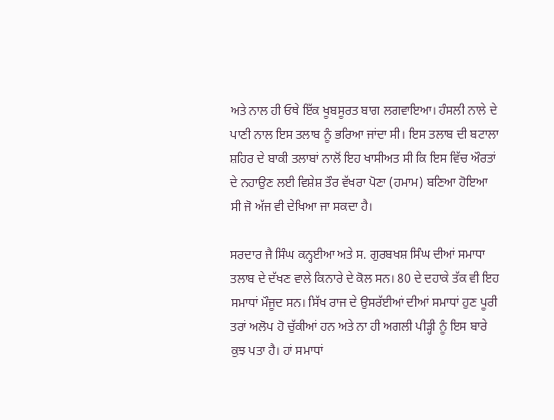ਅਤੇ ਨਾਲ ਹੀ ਓਥੇ ਇੱਕ ਖੂਬਸੂਰਤ ਬਾਗ ਲਗਵਾਇਆ। ਹੰਸਲੀ ਨਾਲੇ ਦੇ ਪਾਣੀ ਨਾਲ ਇਸ ਤਲਾਬ ਨੂੰ ਭਰਿਆ ਜਾਂਦਾ ਸੀ। ਇਸ ਤਲਾਬ ਦੀ ਬਟਾਲਾ ਸ਼ਹਿਰ ਦੇ ਬਾਕੀ ਤਲਾਬਾਂ ਨਾਲੋਂ ਇਹ ਖਾਸੀਅਤ ਸੀ ਕਿ ਇਸ ਵਿੱਚ ਔਰਤਾਂ ਦੇ ਨਹਾਉਣ ਲਈ ਵਿਸ਼ੇਸ਼ ਤੌਰ ਵੱਖਰਾ ਪੋਣਾ (ਹਮਾਮ) ਬਣਿਆ ਹੋਇਆ ਸੀ ਜੋ ਅੱਜ ਵੀ ਦੇਖਿਆ ਜਾ ਸਕਦਾ ਹੈ।

ਸਰਦਾਰ ਜੈ ਸਿੰਘ ਕਨ੍ਹਈਆ ਅਤੇ ਸ. ਗੁਰਬਖਸ਼ ਸਿੰਘ ਦੀਆਂ ਸਮਾਧਾ ਤਲਾਬ ਦੇ ਦੱਖਣ ਵਾਲੇ ਕਿਨਾਰੇ ਦੇ ਕੋਲ ਸਨ। 80 ਦੇ ਦਹਾਕੇ ਤੱਕ ਵੀ ਇਹ ਸਮਾਧਾਂ ਮੌਜੂਦ ਸਨ। ਸਿੱਖ ਰਾਜ ਦੇ ਉਸਰੱਈਆਂ ਦੀਆਂ ਸਮਾਧਾਂ ਹੁਣ ਪੂਰੀ ਤਰਾਂ ਅਲੋਪ ਹੋ ਚੁੱਕੀਆਂ ਹਨ ਅਤੇ ਨਾ ਹੀ ਅਗਲੀ ਪੀੜ੍ਹੀ ਨੂੰ ਇਸ ਬਾਰੇ ਕੁਝ ਪਤਾ ਹੈ। ਹਾਂ ਸਮਾਧਾਂ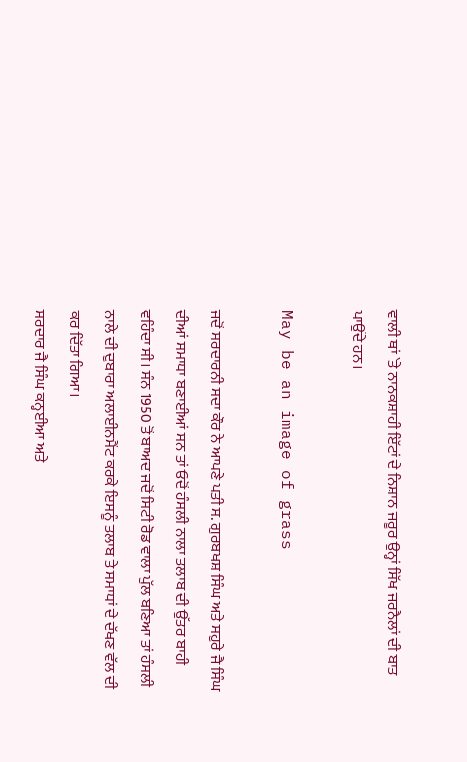ਵਾਲੀ ਥਾਂ `ਤੇ ਨਾਨਕਸ਼ਾਹੀ ਇੱਟਾਂ ਦੇ ਨਿਸ਼ਾਨ ਜਰੂਰ ਉਨ੍ਹਾਂ ਸਿੱਖ ਜਰਨੈਲਾਂ ਦੀ ਬਾਤ ਪਾਉਂਦੇ ਹਨ।

May be an image of grass

ਜਦੋਂ ਸਰਦਾਰਨੀ ਸਦਾ ਕੌਰ ਨੇ ਆਪਣੇ ਪਤੀ ਸ. ਗੁਰਬਖਸ਼ ਸਿੰਘ ਅਤੇ ਸਹੁਰੇ ਜੈ ਸਿੰਘ ਦੀਆਂ ਸਮਾਧਾ ਬਣਾਈਆਂ ਸਨ ਤਾਂ ਓਦੋਂ ਹੰਸਲੀ ਨਾਲਾ ਤਲਾਬ ਦੀ ਉੱਤਰ ਬਾਹੀ ਵਹਿੰਦਾ ਸੀ। ਸੰਨ 1950 ਤੋਂ ਬਾਅਦ ਜਦੋਂ ਸਿਟੀ ਰੋਡ ਵਾਲਾ ਪੁੱਲ ਬਣਿਆ ਤਾਂ ਹੰਸਲੀ ਨਾਲੇ ਦੀ ਦੁਬਾਰਾ ਅਲਾਈਨਮੈਂਟ ਕਰਕੇ ਇਸਨੂੰ ਤਲਾਬ ਤੇ ਸਮਾਧਾਂ ਦੇ ਦੱਖਣ ਵੱਲ ਦੀ ਕਰ ਦਿੱਤਾ ਗਿਆ।
ਸਰਦਾਰ ਜੈ ਸਿੰਘ ਕਨ੍ਹਈਆ ਅਤੇ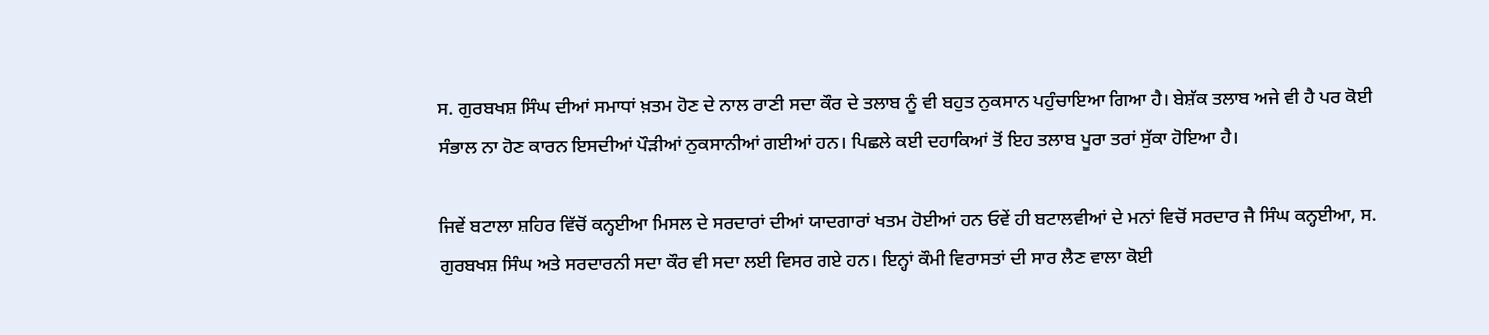ਸ. ਗੁਰਬਖਸ਼ ਸਿੰਘ ਦੀਆਂ ਸਮਾਧਾਂ ਖ਼ਤਮ ਹੋਣ ਦੇ ਨਾਲ ਰਾਣੀ ਸਦਾ ਕੌਰ ਦੇ ਤਲਾਬ ਨੂੰ ਵੀ ਬਹੁਤ ਨੁਕਸਾਨ ਪਹੁੰਚਾਇਆ ਗਿਆ ਹੈ। ਬੇਸ਼ੱਕ ਤਲਾਬ ਅਜੇ ਵੀ ਹੈ ਪਰ ਕੋਈ ਸੰਭਾਲ ਨਾ ਹੋਣ ਕਾਰਨ ਇਸਦੀਆਂ ਪੌੜੀਆਂ ਨੁਕਸਾਨੀਆਂ ਗਈਆਂ ਹਨ। ਪਿਛਲੇ ਕਈ ਦਹਾਕਿਆਂ ਤੋਂ ਇਹ ਤਲਾਬ ਪੂਰਾ ਤਰਾਂ ਸੁੱਕਾ ਹੋਇਆ ਹੈ।

ਜਿਵੇਂ ਬਟਾਲਾ ਸ਼ਹਿਰ ਵਿੱਚੋਂ ਕਨ੍ਹਈਆ ਮਿਸਲ ਦੇ ਸਰਦਾਰਾਂ ਦੀਆਂ ਯਾਦਗਾਰਾਂ ਖਤਮ ਹੋਈਆਂ ਹਨ ਓਵੇਂ ਹੀ ਬਟਾਲਵੀਆਂ ਦੇ ਮਨਾਂ ਵਿਚੋਂ ਸਰਦਾਰ ਜੈ ਸਿੰਘ ਕਨ੍ਹਈਆ, ਸ. ਗੁਰਬਖਸ਼ ਸਿੰਘ ਅਤੇ ਸਰਦਾਰਨੀ ਸਦਾ ਕੌਰ ਵੀ ਸਦਾ ਲਈ ਵਿਸਰ ਗਏ ਹਨ। ਇਨ੍ਹਾਂ ਕੌਮੀ ਵਿਰਾਸਤਾਂ ਦੀ ਸਾਰ ਲੈਣ ਵਾਲਾ ਕੋਈ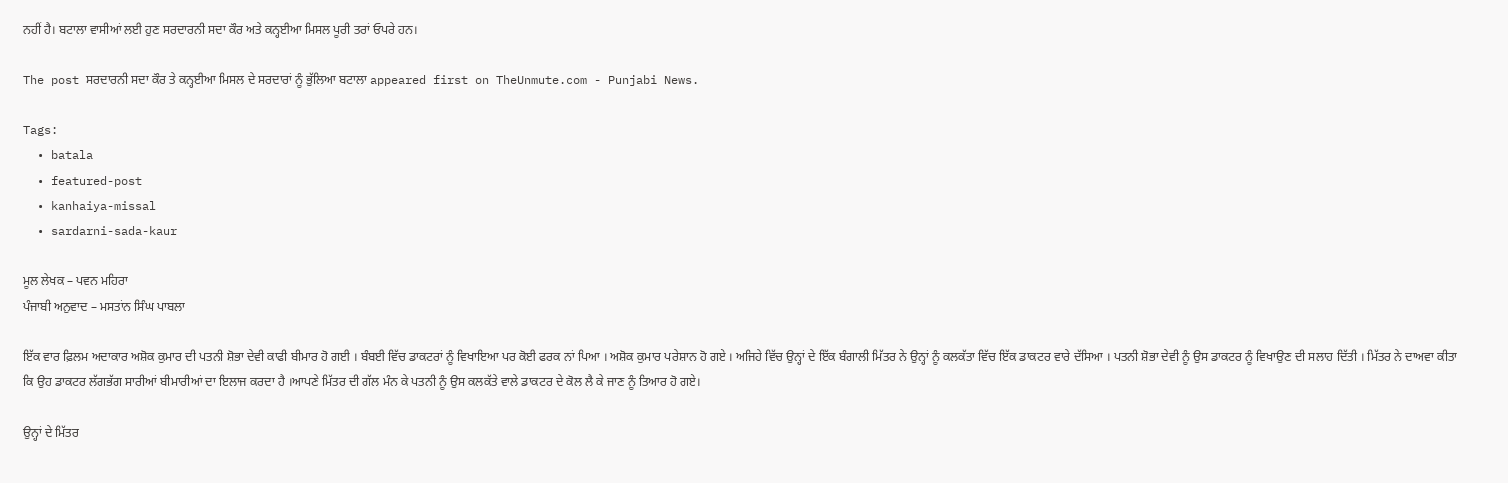ਨਹੀਂ ਹੈ। ਬਟਾਲਾ ਵਾਸੀਆਂ ਲਈ ਹੁਣ ਸਰਦਾਰਨੀ ਸਦਾ ਕੌਰ ਅਤੇ ਕਨ੍ਹਈਆ ਮਿਸਲ ਪੂਰੀ ਤਰਾਂ ਓਪਰੇ ਹਨ।

The post ਸਰਦਾਰਨੀ ਸਦਾ ਕੌਰ ਤੇ ਕਨ੍ਹਈਆ ਮਿਸਲ ਦੇ ਸਰਦਾਰਾਂ ਨੂੰ ਭੁੱਲਿਆ ਬਟਾਲਾ appeared first on TheUnmute.com - Punjabi News.

Tags:
  • batala
  • featured-post
  • kanhaiya-missal
  • sardarni-sada-kaur

ਮੂਲ ਲੇਖਕ – ਪਵਨ ਮਹਿਰਾ
ਪੰਜਾਬੀ ਅਨੁਵਾਦ – ਮਸਤਾਂਨ ਸਿੰਘ ਪਾਬਲਾ

ਇੱਕ ਵਾਰ ਫ਼ਿਲਮ ਅਦਾਕਾਰ ਅਸ਼ੋਕ ਕੁਮਾਰ ਦੀ ਪਤਨੀ ਸ਼ੋਭਾ ਦੇਵੀ ਕਾਫੀ ਬੀਮਾਰ ਹੋ ਗਈ । ਬੰਬਈ ਵਿੱਚ ਡਾਕਟਰਾਂ ਨੂੰ ਵਿਖਾਇਆ ਪਰ ਕੋਈ ਫਰਕ ਨਾਂ ਪਿਆ । ਅਸ਼ੋਕ ਕੁਮਾਰ ਪਰੇਸ਼ਾਨ ਹੋ ਗਏ । ਅਜਿਹੇ ਵਿੱਚ ਉਨ੍ਹਾਂ ਦੇ ਇੱਕ ਬੰਗਾਲੀ ਮਿੱਤਰ ਨੇ ਉਨ੍ਹਾਂ ਨੂੰ ਕਲਕੱਤਾ ਵਿੱਚ ਇੱਕ ਡਾਕਟਰ ਵਾਰੇ ਦੱਸਿਆ । ਪਤਨੀ ਸ਼ੋਭਾ ਦੇਵੀ ਨੂੰ ਉਸ ਡਾਕਟਰ ਨੂੰ ਵਿਖਾਉਣ ਦੀ ਸਲਾਹ ਦਿੱਤੀ । ਮਿੱਤਰ ਨੇ ਦਾਅਵਾ ਕੀਤਾ ਕਿ ਉਹ ਡਾਕਟਰ ਲੱਗਭੱਗ ਸਾਰੀਆਂ ਬੀਮਾਰੀਆਂ ਦਾ ਇਲਾਜ ਕਰਦਾ ਹੈ ।ਆਪਣੇ ਮਿੱਤਰ ਦੀ ਗੱਲ ਮੰਨ ਕੇ ਪਤਨੀ ਨੂੰ ਉਸ ਕਲਕੱਤੇ ਵਾਲੇ ਡਾਕਟਰ ਦੇ ਕੋਲ ਲੈ ਕੇ ਜਾਣ ਨੂੰ ਤਿਆਰ ਹੋ ਗਏ।

ਉਨ੍ਹਾਂ ਦੇ ਮਿੱਤਰ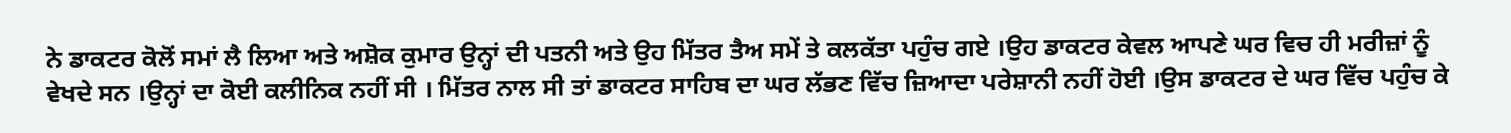ਨੇ ਡਾਕਟਰ ਕੋਲੋਂ ਸਮਾਂ ਲੈ ਲਿਆ ਅਤੇ ਅਸ਼ੋਕ ਕੁਮਾਰ ਉਨ੍ਹਾਂ ਦੀ ਪਤਨੀ ਅਤੇ ਉਹ ਮਿੱਤਰ ਤੈਅ ਸਮੇਂ ਤੇ ਕਲਕੱਤਾ ਪਹੁੰਚ ਗਏ ।ਉਹ ਡਾਕਟਰ ਕੇਵਲ ਆਪਣੇ ਘਰ ਵਿਚ ਹੀ ਮਰੀਜ਼ਾਂ ਨੂੰ ਵੇਖਦੇ ਸਨ ।ਉਨ੍ਹਾਂ ਦਾ ਕੋਈ ਕਲੀਨਿਕ ਨਹੀਂ ਸੀ । ਮਿੱਤਰ ਨਾਲ ਸੀ ਤਾਂ ਡਾਕਟਰ ਸਾਹਿਬ ਦਾ ਘਰ ਲੱਭਣ ਵਿੱਚ ਜ਼ਿਆਦਾ ਪਰੇਸ਼ਾਨੀ ਨਹੀਂ ਹੋਈ ।ਉਸ ਡਾਕਟਰ ਦੇ ਘਰ ਵਿੱਚ ਪਹੁੰਚ ਕੇ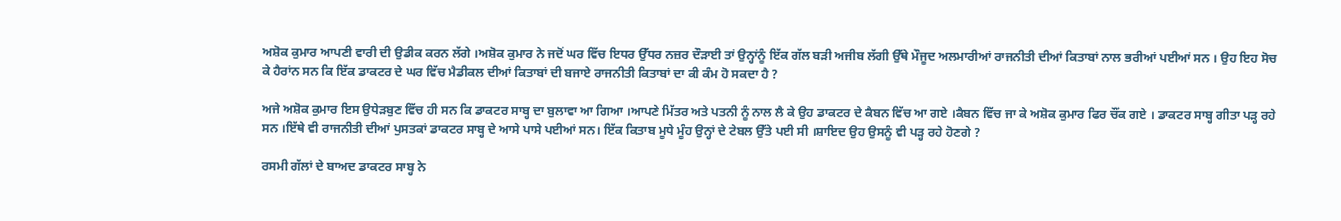ਅਸ਼ੋਕ ਕੁਮਾਰ ਆਪਣੀ ਵਾਰੀ ਦੀ ਉਡੀਕ ਕਰਨ ਲੱਗੇ ।ਅਸ਼ੋਕ ਕੁਮਾਰ ਨੇ ਜਦੋਂ ਘਰ ਵਿੱਚ ਇਧਰ ਉੱਧਰ ਨਜ਼ਰ ਦੌੜਾਈ ਤਾਂ ਉਨ੍ਹਾਂਨੂੰ ਇੱਕ ਗੱਲ ਬੜੀ ਅਜੀਬ ਲੱਗੀ ਉੱਥੇ ਮੌਜੂਦ ਅਲਮਾਰੀਆਂ ਰਾਜਨੀਤੀ ਦੀਆਂ ਕਿਤਾਬਾਂ ਨਾਲ ਭਰੀਆਂ ਪਈਆਂ ਸਨ । ਉਹ ਇਹ ਸੋਚ ਕੇ ਹੈਰਾਂਨ ਸਨ ਕਿ ਇੱਕ ਡਾਕਟਰ ਦੇ ਘਰ ਵਿੱਚ ਮੈਡੀਕਲ ਦੀਆਂ ਕਿਤਾਬਾਂ ਦੀ ਬਜਾਏ ਰਾਜਨੀਤੀ ਕਿਤਾਬਾਂ ਦਾ ਕੀ ਕੰਮ ਹੋ ਸਕਦਾ ਹੈ ?

ਅਜੇ ਅਸ਼ੋਕ ਕੁਮਾਰ ਇਸ ਉਧੇੜਬੁਣ ਵਿੱਚ ਹੀ ਸਨ ਕਿ ਡਾਕਟਰ ਸਾਬ੍ਹ ਦਾ ਬੁਲਾਵਾ ਆ ਗਿਆ ।ਆਪਣੇ ਮਿੱਤਰ ਅਤੇ ਪਤਨੀ ਨੂੰ ਨਾਲ ਲੈ ਕੇ ਉਹ ਡਾਕਟਰ ਦੇ ਕੈਬਨ ਵਿੱਚ ਆ ਗਏ ।ਕੈਬਨ ਵਿੱਚ ਜਾ ਕੇ ਅਸ਼ੋਕ ਕੁਮਾਰ ਫਿਰ ਚੌਂਕ ਗਏ । ਡਾਕਟਰ ਸਾਬ੍ਹ ਗੀਤਾ ਪੜ੍ਹ ਰਹੇ ਸਨ ।ਇੱਥੇ ਵੀ ਰਾਜਨੀਤੀ ਦੀਆਂ ਪੁਸਤਕਾਂ ਡਾਕਟਰ ਸਾਬ੍ਹ ਦੇ ਆਸੇ ਪਾਸੇ ਪਈਆਂ ਸਨ। ਇੱਕ ਕਿਤਾਬ ਮੂਧੇ ਮੂੰਹ ਉਨ੍ਹਾਂ ਦੇ ਟੇਬਲ ਉੱਤੇ ਪਈ ਸੀ ।ਸ਼ਾਇਦ ਉਹ ਉਸਨੂੰ ਵੀ ਪੜ੍ਹ ਰਹੇ ਹੋਣਗੇ ?

ਰਸਮੀ ਗੱਲਾਂ ਦੇ ਬਾਅਦ ਡਾਕਟਰ ਸਾਬ੍ਹ ਨੇ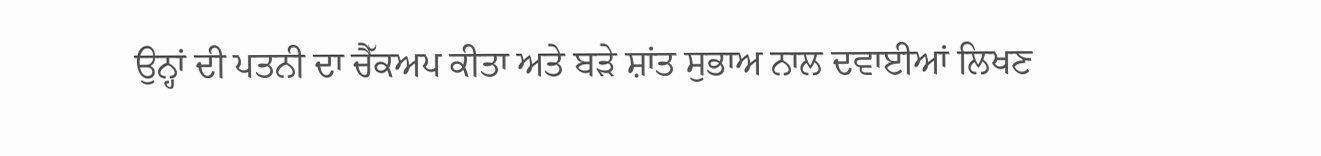ਉਨ੍ਹਾਂ ਦੀ ਪਤਨੀ ਦਾ ਚੈੱਕਅਪ ਕੀਤਾ ਅਤੇ ਬੜੇ ਸ਼ਾਂਤ ਸੁਭਾਅ ਨਾਲ ਦਵਾਈਆਂ ਲਿਖਣ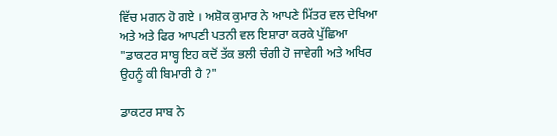ਵਿੱਚ ਮਗਨ ਹੋ ਗਏ । ਅਸ਼ੋਕ ਕੁਮਾਰ ਨੇ ਆਪਣੇ ਮਿੱਤਰ ਵਲ ਦੇਖਿਆ ਅਤੇ ਅਤੇ ਫਿਰ ਆਪਣੀ ਪਤਨੀ ਵਲ ਇਸ਼ਾਰਾ ਕਰਕੇ ਪੁੱਛਿਆ "ਡਾਕਟਰ ਸਾਬ੍ਹ ਇਹ ਕਦੋਂ ਤੱਕ ਭਲੀ ਚੰਗੀ ਹੋ ਜਾਵੇਗੀ ਅਤੇ ਅਖਿਰ ਉਹਨੂੰ ਕੀ ਬਿਮਾਰੀ ਹੈ ?"

ਡਾਕਟਰ ਸਾਬ ਨੇ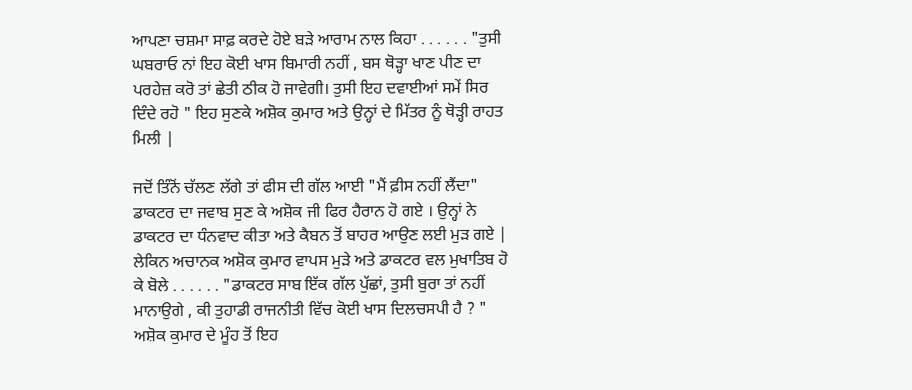ਆਪਣਾ ਚਸ਼ਮਾ ਸਾਫ਼ ਕਰਦੇ ਹੋਏ ਬੜੇ ਆਰਾਮ ਨਾਲ ਕਿਹਾ . . . . . . "ਤੁਸੀ ਘਬਰਾਓ ਨਾਂ ਇਹ ਕੋਈ ਖਾਸ ਬਿਮਾਰੀ ਨਹੀਂ , ਬਸ ਥੋੜ੍ਹਾ ਖਾਣ ਪੀਣ ਦਾ ਪਰਹੇਜ਼ ਕਰੋ ਤਾਂ ਛੇਤੀ ਠੀਕ ਹੋ ਜਾਵੇਗੀ। ਤੁਸੀ ਇਹ ਦਵਾਈਆਂ ਸਮੇਂ ਸਿਰ ਦਿੰਦੇ ਰਹੋ " ਇਹ ਸੁਣਕੇ ਅਸ਼ੋਕ ਕੁਮਾਰ ਅਤੇ ਉਨ੍ਹਾਂ ਦੇ ਮਿੱਤਰ ਨੂੰ ਥੋੜ੍ਹੀ ਰਾਹਤ ਮਿਲੀ |

ਜਦੋਂ ਤਿੰਨੋਂ ਚੱਲਣ ਲੱਗੇ ਤਾਂ ਫੀਸ ਦੀ ਗੱਲ ਆਈ "ਮੈਂ ਫ਼ੀਸ ਨਹੀਂ ਲੈਂਦਾ" ਡਾਕਟਰ ਦਾ ਜਵਾਬ ਸੁਣ ਕੇ ਅਸ਼ੋਕ ਜੀ ਫਿਰ ਹੈਰਾਨ ਹੋ ਗਏ । ਉਨ੍ਹਾਂ ਨੇ ਡਾਕਟਰ ਦਾ ਧੰਨਵਾਦ ਕੀਤਾ ਅਤੇ ਕੈਬਨ ਤੋਂ ਬਾਹਰ ਆਉਣ ਲਈ ਮੁੜ ਗਏ | ਲੇਕਿਨ ਅਚਾਨਕ ਅਸ਼ੋਕ ਕੁਮਾਰ ਵਾਪਸ ਮੁੜੇ ਅਤੇ ਡਾਕਟਰ ਵਲ ਮੁਖਾਤਿਬ ਹੋ ਕੇ ਬੋਲੇ . . . . . . "ਡਾਕਟਰ ਸਾਬ ਇੱਕ ਗੱਲ ਪੁੱਛਾਂ, ਤੁਸੀ ਬੁਰਾ ਤਾਂ ਨਹੀਂ ਮਾਨਾਉਗੇ , ਕੀ ਤੁਹਾਡੀ ਰਾਜਨੀਤੀ ਵਿੱਚ ਕੋਈ ਖਾਸ ਦਿਲਚਸਪੀ ਹੈ ? " ਅਸ਼ੋਕ ਕੁਮਾਰ ਦੇ ਮੂੰਹ ਤੋਂ ਇਹ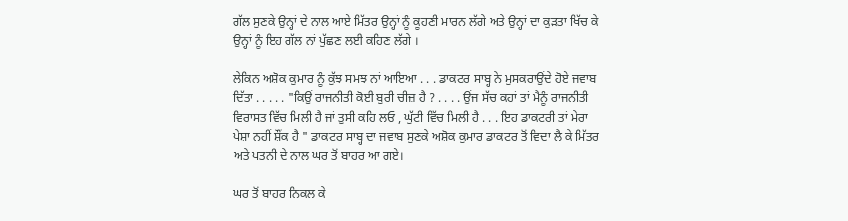ਗੱਲ ਸੁਣਕੇ ਉਨ੍ਹਾਂ ਦੇ ਨਾਲ ਆਏ ਮਿੱਤਰ ਉਨ੍ਹਾਂ ਨੂੰ ਕੂਹਣੀ ਮਾਰਨ ਲੱਗੇ ਅਤੇ ਉਨ੍ਹਾਂ ਦਾ ਕੁੜਤਾ ਖਿੱਚ ਕੇ ਉਨ੍ਹਾਂ ਨੂੰ ਇਹ ਗੱਲ ਨਾਂ ਪੁੱਛਣ ਲਈ ਕਹਿਣ ਲੱਗੇ ।

ਲੇਕਿਨ ਅਸ਼ੋਕ ਕੁਮਾਰ ਨੂੰ ਕੁੱਝ ਸਮਝ ਨਾਂ ਆਇਆ . . . ਡਾਕਟਰ ਸਾਬ੍ਹ ਨੇ ਮੁਸਕਰਾਉਂਦੇ ਹੋਏ ਜਵਾਬ ਦਿੱਤਾ . . . . . "ਕਿਉਂ ਰਾਜਨੀਤੀ ਕੋਈ ਬੁਰੀ ਚੀਜ਼ ਹੈ ? . . . . ਉਂਜ ਸੱਚ ਕਹਾਂ ਤਾਂ ਮੈਨੂੰ ਰਾਜਨੀਤੀ ਵਿਰਾਸਤ ਵਿੱਚ ਮਿਲੀ ਹੈ ਜਾਂ ਤੁਸੀ ਕਹਿ ਲਓ , ਘੁੱਟੀ ਵਿੱਚ ਮਿਲੀ ਹੈ . . . ਇਹ ਡਾਕਟਰੀ ਤਾਂ ਮੇਰਾ ਪੇਸ਼ਾ ਨਹੀਂ ਸ਼ੌਂਕ ਹੈ " ਡਾਕਟਰ ਸਾਬ੍ਹ ਦਾ ਜਵਾਬ ਸੁਣਕੇ ਅਸ਼ੋਕ ਕੁਮਾਰ ਡਾਕਟਰ ਤੋਂ ਵਿਦਾ ਲੈ ਕੇ ਮਿੱਤਰ ਅਤੇ ਪਤਨੀ ਦੇ ਨਾਲ ਘਰ ਤੋਂ ਬਾਹਰ ਆ ਗਏ।

ਘਰ ਤੋਂ ਬਾਹਰ ਨਿਕਲ ਕੇ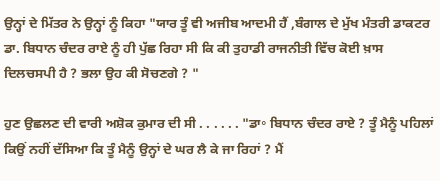ਉਨ੍ਹਾਂ ਦੇ ਮਿੱਤਰ ਨੇ ਉਨ੍ਹਾਂ ਨੂੰ ਕਿਹਾ "ਯਾਰ ਤੂੰ ਵੀ ਅਜੀਬ ਆਦਮੀ ਹੈਂ ,ਬੰਗਾਲ ਦੇ ਮੁੱਖ ਮੰਤਰੀ ਡਾਕਟਰ ਡਾ. ਬਿਧਾਨ ਚੰਦਰ ਰਾਏ ਨੂੰ ਹੀ ਪੁੱਛ ਰਿਹਾ ਸੀ ਕਿ ਕੀ ਤੁਹਾਡੀ ਰਾਜਨੀਤੀ ਵਿੱਚ ਕੋਈ ਖ਼ਾਸ ਦਿਲਚਸਪੀ ਹੈ ? ਭਲਾ ਉਹ ਕੀ ਸੋਚਣਗੇ ? "

ਹੁਣ ਉਛਲਣ ਦੀ ਵਾਰੀ ਅਸ਼ੋਕ ਕੁਮਾਰ ਦੀ ਸੀ . . . . . . "ਡਾ॰ ਬਿਧਾਨ ਚੰਦਰ ਰਾਏ ? ਤੂੰ ਮੈਨੂੰ ਪਹਿਲਾਂ ਕਿਉਂ ਨਹੀਂ ਦੱਸਿਆ ਕਿ ਤੂੰ ਮੈਨੂੰ ਉਨ੍ਹਾਂ ਦੇ ਘਰ ਲੈ ਕੇ ਜਾ ਰਿਹਾਂ ? ਮੈਂ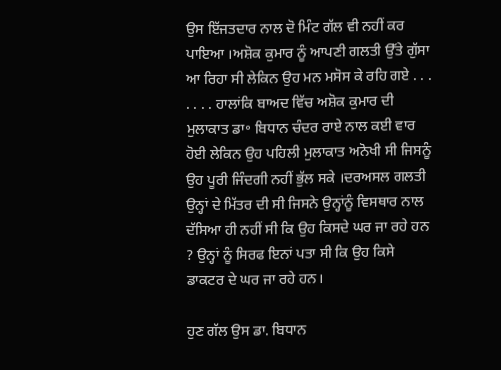ਉਸ ਇੱਜਤਦਾਰ ਨਾਲ ਦੋ ਮਿੰਟ ਗੱਲ ਵੀ ਨਹੀਂ ਕਰ ਪਾਇਆ ।ਅਸ਼ੋਕ ਕੁਮਾਰ ਨੂੰ ਆਪਣੀ ਗਲਤੀ ਉੱਤੇ ਗੁੱਸਾ ਆ ਰਿਹਾ ਸੀ ਲੇਕਿਨ ਉਹ ਮਨ ਮਸੋਸ ਕੇ ਰਹਿ ਗਏ . . . . . . . ਹਾਲਾਂਕਿ ਬਾਅਦ ਵਿੱਚ ਅਸ਼ੋਕ ਕੁਮਾਰ ਦੀ ਮੁਲਾਕਾਤ ਡਾ॰ ਬਿਧਾਨ ਚੰਦਰ ਰਾਏ ਨਾਲ ਕਈ ਵਾਰ ਹੋਈ ਲੇਕਿਨ ਉਹ ਪਹਿਲੀ ਮੁਲਾਕਾਤ ਅਨੋਖੀ ਸੀ ਜਿਸਨੂੰ ਉਹ ਪੂਰੀ ਜਿੰਦਗੀ ਨਹੀਂ ਭੁੱਲ ਸਕੇ ।ਦਰਅਸਲ ਗਲਤੀ ਉਨ੍ਹਾਂ ਦੇ ਮਿੱਤਰ ਦੀ ਸੀ ਜਿਸਨੇ ਉਨ੍ਹਾਂਨੂੰ ਵਿਸਥਾਰ ਨਾਲ ਦੱਸਿਆ ਹੀ ਨਹੀਂ ਸੀ ਕਿ ਉਹ ਕਿਸਦੇ ਘਰ ਜਾ ਰਹੇ ਹਨ ? ਉਨ੍ਹਾਂ ਨੂੰ ਸਿਰਫ ਇਨਾਂ ਪਤਾ ਸੀ ਕਿ ਉਹ ਕਿਸੇ ਡਾਕਟਰ ਦੇ ਘਰ ਜਾ ਰਹੇ ਹਨ।

ਹੁਣ ਗੱਲ ਉਸ ਡਾ. ਬਿਧਾਨ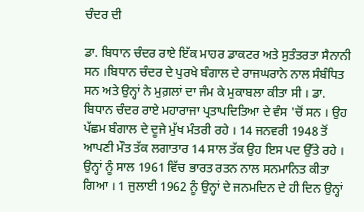ਚੰਦਰ ਦੀ

ਡਾ. ਬਿਧਾਨ ਚੰਦਰ ਰਾਏ ਇੱਕ ਮਾਹਰ ਡਾਕਟਰ ਅਤੇ ਸੁਤੰਤਰਤਾ ਸੈਨਾਨੀ ਸਨ ।ਬਿਧਾਨ ਚੰਦਰ ਦੇ ਪੁਰਖੇ ਬੰਗਾਲ ਦੇ ਰਾਜਘਰਾਨੇ ਨਾਲ ਸੰਬੰਧਿਤ ਸਨ ਅਤੇ ਉਨ੍ਹਾਂ ਨੇ ਮੁਗ਼ਲਾਂ ਦਾ ਜੰਮ ਕੇ ਮੁਕਾਬਲਾ ਕੀਤਾ ਸੀ । ਡਾ. ਬਿਧਾਨ ਚੰਦਰ ਰਾਏ ਮਹਾਰਾਜਾ ਪ੍ਰਤਾਪਦਿਤਿਆ ਦੇ ਵੰਸ 'ਚੋਂ ਸਨ । ਉਹ ਪੱਛਮ ਬੰਗਾਲ ਦੇ ਦੂਜੇ ਮੁੱਖ ਮੰਤਰੀ ਰਹੇ । 14 ਜਨਵਰੀ 1948 ਤੋਂ ਆਪਣੀ ਮੌਤ ਤੱਕ ਲਗਾਤਾਰ 14 ਸਾਲ ਤੱਕ ਉਹ ਇਸ ਪਦ ਉੱਤੇ ਰਹੇ । ਉਨ੍ਹਾਂ ਨੂੰ ਸਾਲ 1961 ਵਿੱਚ ਭਾਰਤ ਰਤਨ ਨਾਲ ਸਨਮਾਨਿਤ ਕੀਤਾ ਗਿਆ । 1 ਜੁਲਾਈ 1962 ਨੂੰ ਉਨ੍ਹਾਂ ਦੇ ਜਨਮਦਿਨ ਦੇ ਹੀ ਦਿਨ ਉਨ੍ਹਾਂ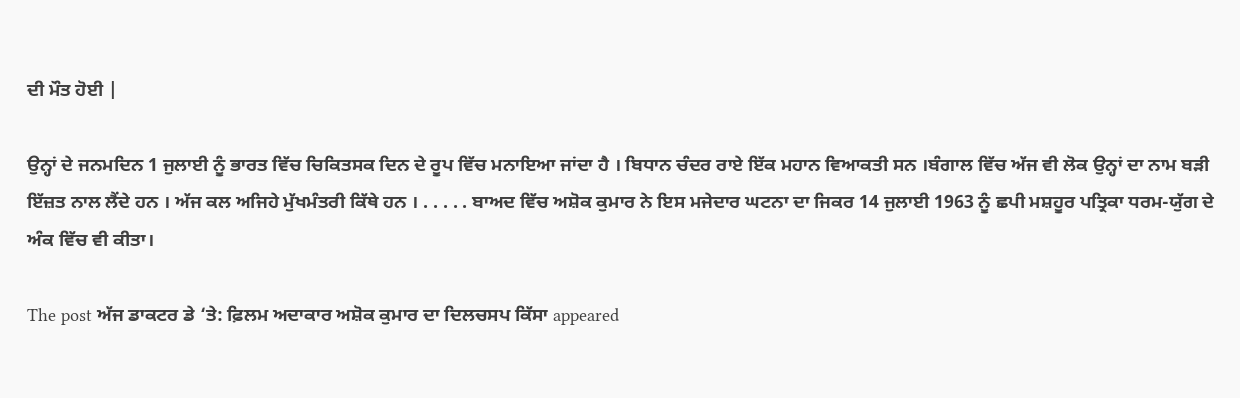ਦੀ ਮੌਤ ਹੋਈ |

ਉਨ੍ਹਾਂ ਦੇ ਜਨਮਦਿਨ 1 ਜੁਲਾਈ ਨੂੰ ਭਾਰਤ ਵਿੱਚ ਚਿਕਿਤਸਕ ਦਿਨ ਦੇ ਰੂਪ ਵਿੱਚ ਮਨਾਇਆ ਜਾਂਦਾ ਹੈ । ਬਿਧਾਨ ਚੰਦਰ ਰਾਏ ਇੱਕ ਮਹਾਨ ਵਿਆਕਤੀ ਸਨ ।ਬੰਗਾਲ ਵਿੱਚ ਅੱਜ ਵੀ ਲੋਕ ਉਨ੍ਹਾਂ ਦਾ ਨਾਮ ਬੜੀ ਇੱਜ਼ਤ ਨਾਲ ਲੈਂਦੇ ਹਨ । ਅੱਜ ਕਲ ਅਜਿਹੇ ਮੁੱਖਮੰਤਰੀ ਕਿੱਥੇ ਹਨ । . . . . . ਬਾਅਦ ਵਿੱਚ ਅਸ਼ੋਕ ਕੁਮਾਰ ਨੇ ਇਸ ਮਜੇਦਾਰ ਘਟਨਾ ਦਾ ਜਿਕਰ 14 ਜੁਲਾਈ 1963 ਨੂੰ ਛਪੀ ਮਸ਼ਹੂਰ ਪਤ੍ਰਿਕਾ ਧਰਮ-ਯੁੱਗ ਦੇ ਅੰਕ ਵਿੱਚ ਵੀ ਕੀਤਾ।

The post ਅੱਜ ਡਾਕਟਰ ਡੇ ‘ਤੇ: ਫ਼ਿਲਮ ਅਦਾਕਾਰ ਅਸ਼ੋਕ ਕੁਮਾਰ ਦਾ ਦਿਲਚਸਪ ਕਿੱਸਾ appeared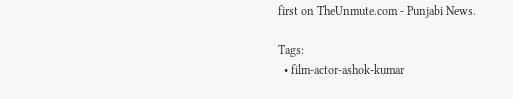first on TheUnmute.com - Punjabi News.

Tags:
  • film-actor-ashok-kumar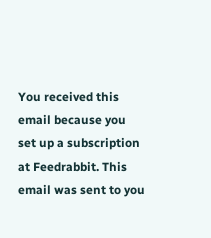You received this email because you set up a subscription at Feedrabbit. This email was sent to you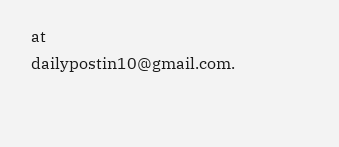at dailypostin10@gmail.com.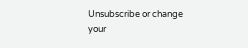Unsubscribe or change your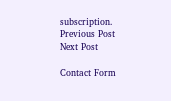subscription.
Previous Post Next Post

Contact Form